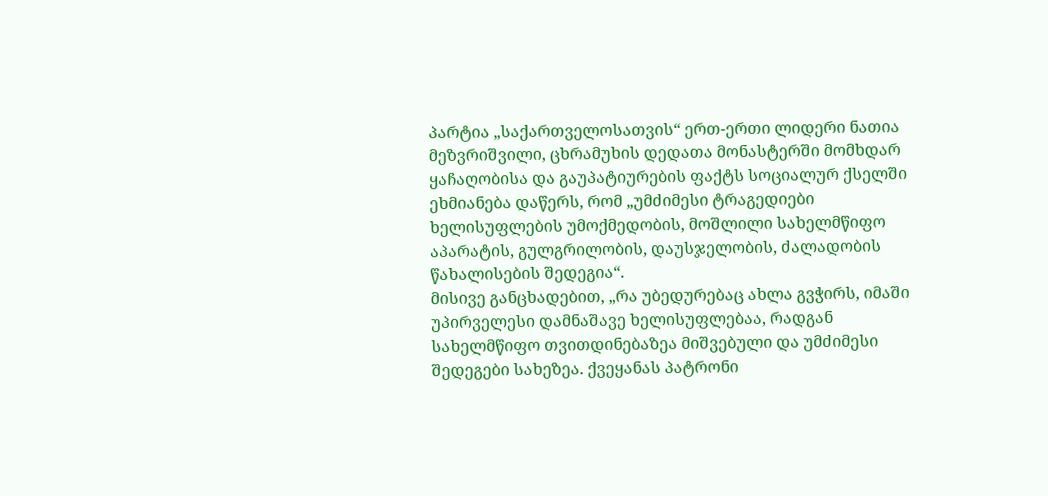პარტია „საქართველოსათვის“ ერთ-ერთი ლიდერი ნათია მეზვრიშვილი, ცხრამუხის დედათა მონასტერში მომხდარ ყაჩაღობისა და გაუპატიურების ფაქტს სოციალურ ქსელში ეხმიანება დაწერს, რომ „უმძიმესი ტრაგედიები ხელისუფლების უმოქმედობის, მოშლილი სახელმწიფო აპარატის, გულგრილობის, დაუსჯელობის, ძალადობის წახალისების შედეგია“.
მისივე განცხადებით, „რა უბედურებაც ახლა გვჭირს, იმაში უპირველესი დამნაშავე ხელისუფლებაა, რადგან სახელმწიფო თვითდინებაზეა მიშვებული და უმძიმესი შედეგები სახეზეა. ქვეყანას პატრონი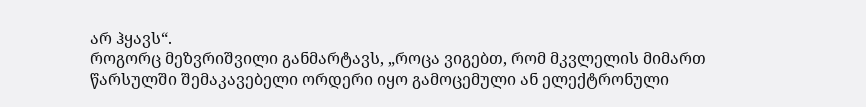არ ჰყავს“.
როგორც მეზვრიშვილი განმარტავს, „როცა ვიგებთ, რომ მკვლელის მიმართ წარსულში შემაკავებელი ორდერი იყო გამოცემული ან ელექტრონული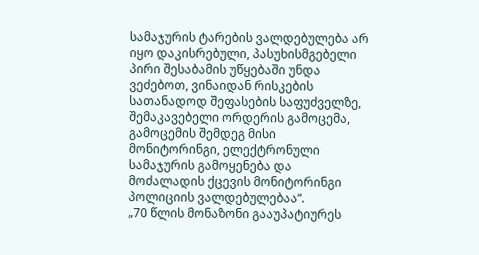სამაჯურის ტარების ვალდებულება არ იყო დაკისრებული, პასუხისმგებელი პირი შესაბამის უწყებაში უნდა ვეძებოთ, ვინაიდან რისკების სათანადოდ შეფასების საფუძველზე, შემაკავებელი ორდერის გამოცემა, გამოცემის შემდეგ მისი მონიტორინგი, ელექტრონული სამაჯურის გამოყენება და მოძალადის ქცევის მონიტორინგი პოლიციის ვალდებულებაა“.
„70 წლის მონაზონი გააუპატიურეს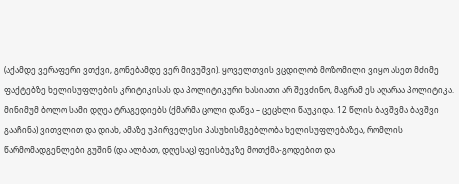(აქამდე ვერაფერი ვთქვი, გონებამდე ვერ მივუშვი). ყოველთვის ვცდილობ მოზომილი ვიყო ასეთ მძიმე ფაქტებზე ხელისუფლების კრიტიკისას და პოლიტიკური ხასიათი არ შევძინო, მაგრამ ეს აღარაა პოლიტიკა.
მინიმუმ ბოლო სამი დღეა ტრაგედიებს (ქმარმა ცოლი დაწვა – ცეცხლი წაუკიდა. 12 წლის ბავშვმა ბავშვი გააჩინა) ვითვლით და დიახ, ამაზე უპირველესი პასუხისმგებლობა ხელისუფლებაზეა, რომლის წარმომადგენლები გუშინ (და ალბათ, დღესაც) ფეისბუკზე მოთქმა-გოდებით და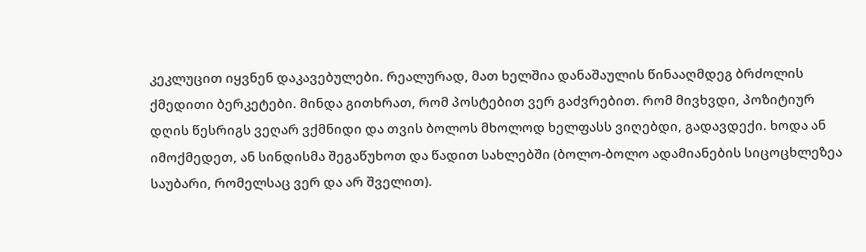კეკლუცით იყვნენ დაკავებულები. რეალურად, მათ ხელშია დანაშაულის წინააღმდეგ ბრძოლის ქმედითი ბერკეტები. მინდა გითხრათ, რომ პოსტებით ვერ გაძვრებით. რომ მივხვდი, პოზიტიურ დღის წესრიგს ვეღარ ვქმნიდი და თვის ბოლოს მხოლოდ ხელფასს ვიღებდი, გადავდექი. ხოდა ან იმოქმედეთ, ან სინდისმა შეგაწუხოთ და წადით სახლებში (ბოლო-ბოლო ადამიანების სიცოცხლეზეა საუბარი, რომელსაც ვერ და არ შველით).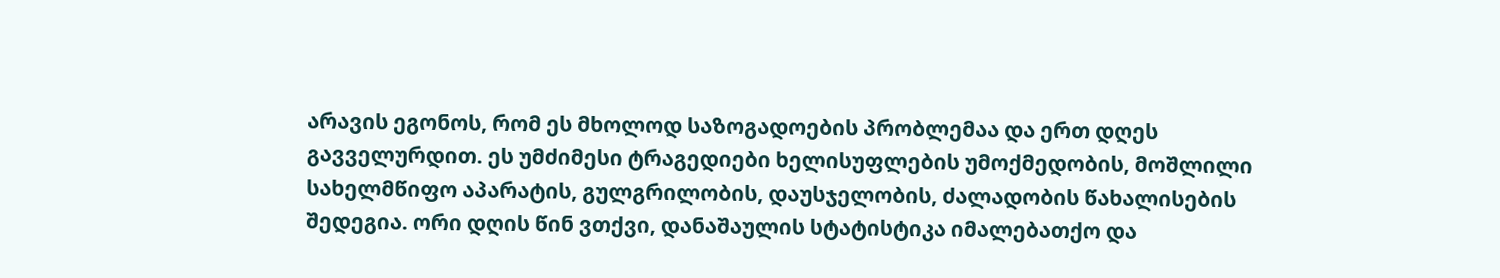არავის ეგონოს, რომ ეს მხოლოდ საზოგადოების პრობლემაა და ერთ დღეს გავველურდით. ეს უმძიმესი ტრაგედიები ხელისუფლების უმოქმედობის, მოშლილი სახელმწიფო აპარატის, გულგრილობის, დაუსჯელობის, ძალადობის წახალისების შედეგია. ორი დღის წინ ვთქვი, დანაშაულის სტატისტიკა იმალებათქო და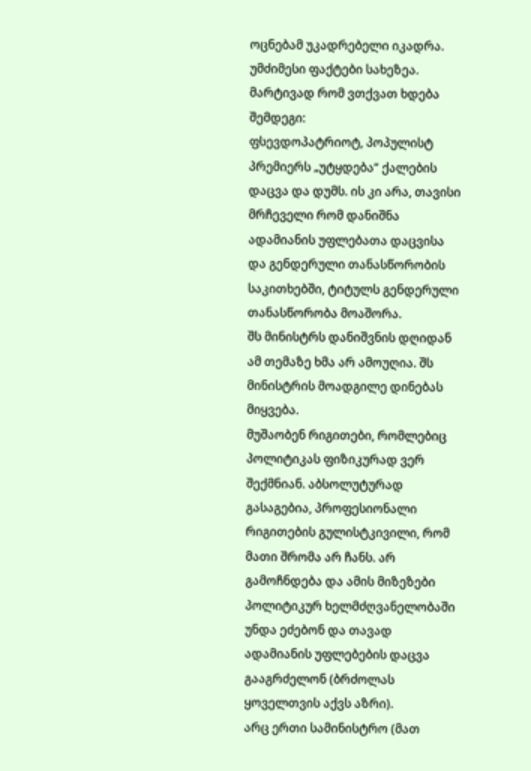ოცნებამ უკადრებელი იკადრა. უმძიმესი ფაქტები სახეზეა.
მარტივად რომ ვთქვათ ხდება შემდეგი:
ფსევდოპატრიოტ, პოპულისტ პრემიერს „უტყდება“ ქალების დაცვა და დუმს. ის კი არა, თავისი მრჩეველი რომ დანიშნა ადამიანის უფლებათა დაცვისა და გენდერული თანასწორობის საკითხებში, ტიტულს გენდერული თანასწორობა მოაშორა.
შს მინისტრს დანიშვნის დღიდან ამ თემაზე ხმა არ ამოუღია. შს მინისტრის მოადგილე დინებას მიყვება.
მუშაობენ რიგითები, რომლებიც პოლიტიკას ფიზიკურად ვერ შექმნიან. აბსოლუტურად გასაგებია, პროფესიონალი რიგითების გულისტკივილი, რომ მათი შრომა არ ჩანს. არ გამოჩნდება და ამის მიზეზები პოლიტიკურ ხელმძღვანელობაში უნდა ეძებონ და თავად ადამიანის უფლებების დაცვა გააგრძელონ (ბრძოლას ყოველთვის აქვს აზრი).
არც ერთი სამინისტრო (მათ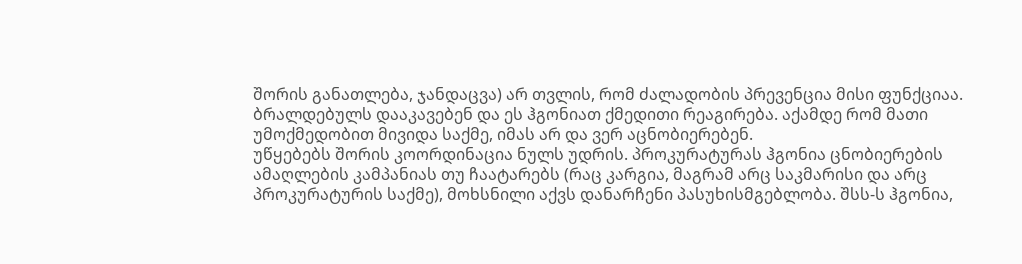შორის განათლება, ჯანდაცვა) არ თვლის, რომ ძალადობის პრევენცია მისი ფუნქციაა. ბრალდებულს დააკავებენ და ეს ჰგონიათ ქმედითი რეაგირება. აქამდე რომ მათი უმოქმედობით მივიდა საქმე, იმას არ და ვერ აცნობიერებენ.
უწყებებს შორის კოორდინაცია ნულს უდრის. პროკურატურას ჰგონია ცნობიერების ამაღლების კამპანიას თუ ჩაატარებს (რაც კარგია, მაგრამ არც საკმარისი და არც პროკურატურის საქმე), მოხსნილი აქვს დანარჩენი პასუხისმგებლობა. შსს-ს ჰგონია,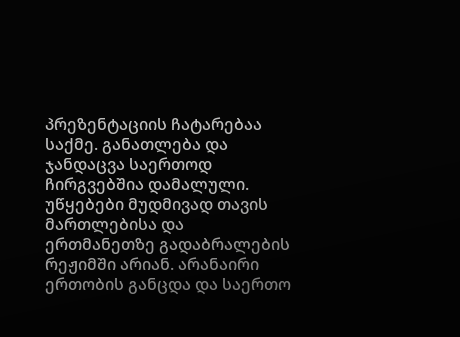პრეზენტაციის ჩატარებაა საქმე. განათლება და ჯანდაცვა საერთოდ ჩირგვებშია დამალული.
უწყებები მუდმივად თავის მართლებისა და ერთმანეთზე გადაბრალების რეჟიმში არიან. არანაირი ერთობის განცდა და საერთო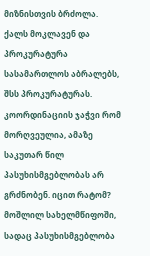მიზნისთვის ბრძოლა. ქალს მოკლავენ და პროკურატურა სასამართლოს აბრალებს, შსს პროკურატურას. კოორდინაციის ჯაჭვი რომ მორღვეულია, ამაზე საკუთარ წილ პასუხისმგებლობას არ გრძნობენ. იცით რატომ?
მოშლილ სახელმწიფოში, სადაც პასუხისმგებლობა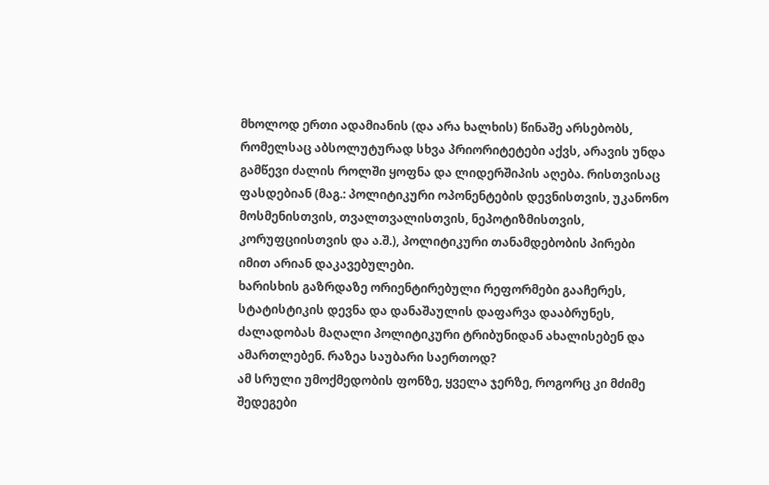მხოლოდ ერთი ადამიანის (და არა ხალხის) წინაშე არსებობს, რომელსაც აბსოლუტურად სხვა პრიორიტეტები აქვს, არავის უნდა გამწევი ძალის როლში ყოფნა და ლიდერშიპის აღება. რისთვისაც ფასდებიან (მაგ.: პოლიტიკური ოპონენტების დევნისთვის, უკანონო მოსმენისთვის, თვალთვალისთვის, ნეპოტიზმისთვის, კორუფციისთვის და ა.შ.), პოლიტიკური თანამდებობის პირები იმით არიან დაკავებულები.
ხარისხის გაზრდაზე ორიენტირებული რეფორმები გააჩერეს, სტატისტიკის დევნა და დანაშაულის დაფარვა დააბრუნეს, ძალადობას მაღალი პოლიტიკური ტრიბუნიდან ახალისებენ და ამართლებენ. რაზეა საუბარი საერთოდ?
ამ სრული უმოქმედობის ფონზე, ყველა ჯერზე, როგორც კი მძიმე შედეგები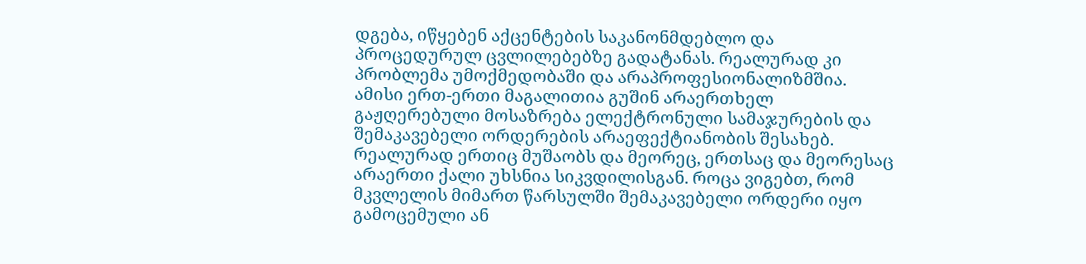დგება, იწყებენ აქცენტების საკანონმდებლო და პროცედურულ ცვლილებებზე გადატანას. რეალურად კი პრობლემა უმოქმედობაში და არაპროფესიონალიზმშია. ამისი ერთ-ერთი მაგალითია გუშინ არაერთხელ გაჟღერებული მოსაზრება ელექტრონული სამაჯურების და შემაკავებელი ორდერების არაეფექტიანობის შესახებ.
რეალურად ერთიც მუშაობს და მეორეც, ერთსაც და მეორესაც არაერთი ქალი უხსნია სიკვდილისგან. როცა ვიგებთ, რომ მკვლელის მიმართ წარსულში შემაკავებელი ორდერი იყო გამოცემული ან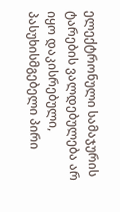ელექტრონული სამაჯურის ტარების ვალდებულება არ იყო დაკისრებული, პასუხისმგებელი პირი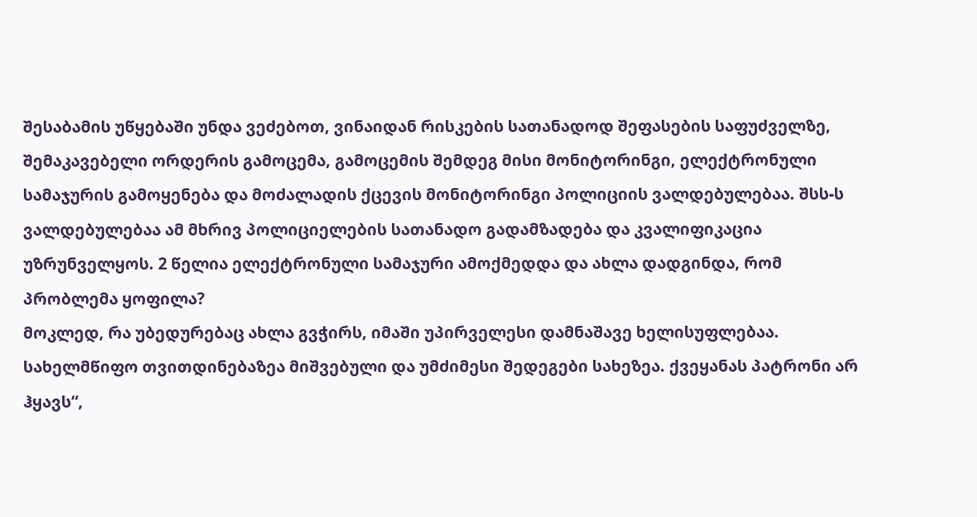შესაბამის უწყებაში უნდა ვეძებოთ, ვინაიდან რისკების სათანადოდ შეფასების საფუძველზე, შემაკავებელი ორდერის გამოცემა, გამოცემის შემდეგ მისი მონიტორინგი, ელექტრონული სამაჯურის გამოყენება და მოძალადის ქცევის მონიტორინგი პოლიციის ვალდებულებაა. შსს-ს ვალდებულებაა ამ მხრივ პოლიციელების სათანადო გადამზადება და კვალიფიკაცია უზრუნველყოს. 2 წელია ელექტრონული სამაჯური ამოქმედდა და ახლა დადგინდა, რომ პრობლემა ყოფილა?
მოკლედ, რა უბედურებაც ახლა გვჭირს, იმაში უპირველესი დამნაშავე ხელისუფლებაა. სახელმწიფო თვითდინებაზეა მიშვებული და უმძიმესი შედეგები სახეზეა. ქვეყანას პატრონი არ ჰყავს“,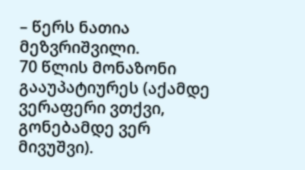– წერს ნათია მეზვრიშვილი.
70 წლის მონაზონი გააუპატიურეს (აქამდე ვერაფერი ვთქვი, გონებამდე ვერ მივუშვი).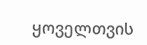ყოველთვის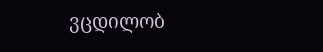ვცდილობ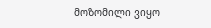მოზომილი ვიყო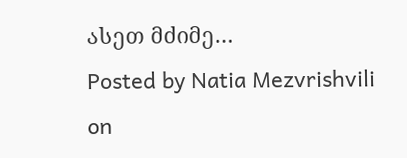ასეთ მძიმე…
Posted by Natia Mezvrishvili on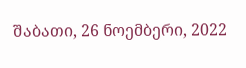შაბათი, 26 ნოემბერი, 2022